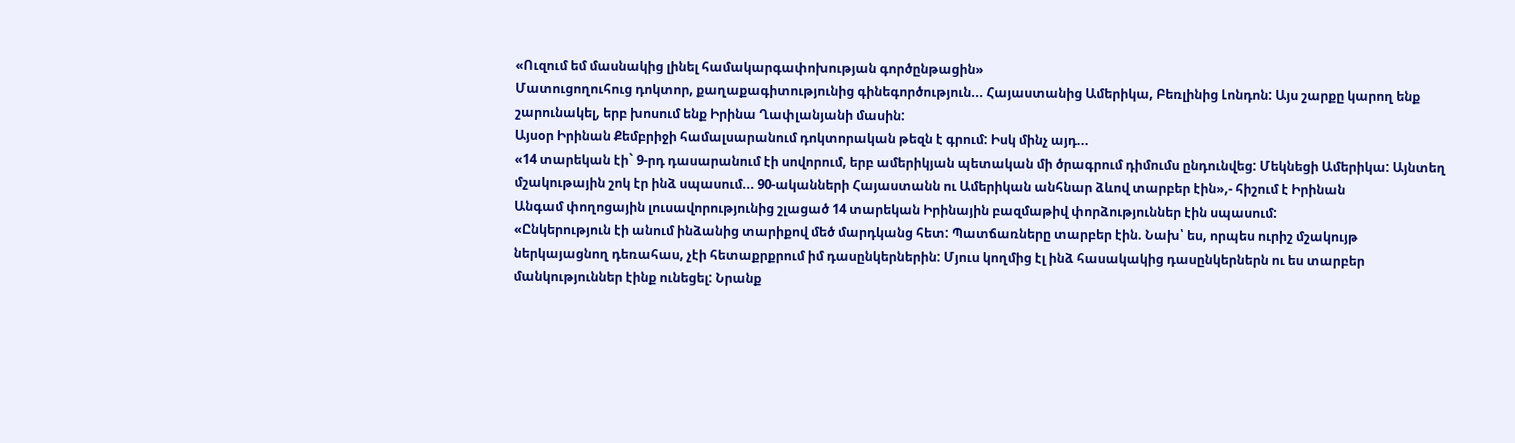«Ուզում եմ մասնակից լինել համակարգափոխության գործընթացին»
Մատուցողուհուց դոկտոր, քաղաքագիտությունից գինեգործություն... Հայաստանից Ամերիկա, Բեռլինից Լոնդոն: Այս շարքը կարող ենք շարունակել, երբ խոսում ենք Իրինա Ղափլանյանի մասին:
Այսօր Իրինան Քեմբրիջի համալսարանում դոկտորական թեզն է գրում: Իսկ մինչ այդ...
«14 տարեկան էի` 9-րդ դասարանում էի սովորում, երբ ամերիկյան պետական մի ծրագրում դիմումս ընդունվեց: Մեկնեցի Ամերիկա: Այնտեղ մշակութային շոկ էր ինձ սպասում... 90-ականների Հայաստանն ու Ամերիկան անհնար ձևով տարբեր էին»,- հիշում է Իրինան
Անգամ փողոցային լուսավորությունից շլացած 14 տարեկան Իրինային բազմաթիվ փորձություններ էին սպասում:
«Ընկերություն էի անում ինձանից տարիքով մեծ մարդկանց հետ: Պատճառները տարբեր էին. Նախ՝ ես, որպես ուրիշ մշակույթ ներկայացնող դեռահաս, չէի հետաքրքրում իմ դասընկերներին: Մյուս կողմից էլ ինձ հասակակից դասընկերներն ու ես տարբեր մանկություններ էինք ունեցել: Նրանք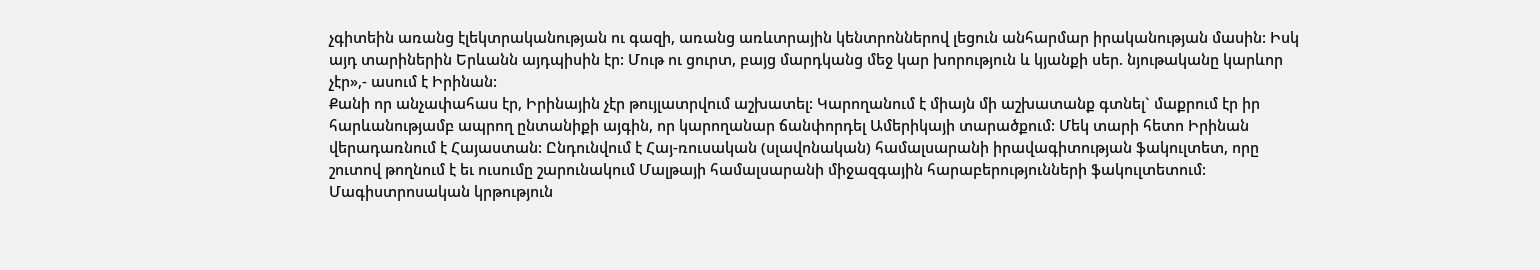չգիտեին առանց էլեկտրականության ու գազի, առանց առևտրային կենտրոններով լեցուն անհարմար իրականության մասին: Իսկ այդ տարիներին Երևանն այդպիսին էր: Մութ ու ցուրտ, բայց մարդկանց մեջ կար խորություն և կյանքի սեր. նյութականը կարևոր չէր»,- ասում է Իրինան:
Քանի որ անչափահաս էր, Իրինային չէր թույլատրվում աշխատել: Կարողանում է միայն մի աշխատանք գտնել` մաքրում էր իր հարևանությամբ ապրող ընտանիքի այգին, որ կարողանար ճանփորդել Ամերիկայի տարածքում: Մեկ տարի հետո Իրինան վերադառնում է Հայաստան: Ընդունվում է Հայ-ռուսական (սլավոնական) համալսարանի իրավագիտության ֆակուլտետ, որը շուտով թողնում է եւ ուսումը շարունակում Մալթայի համալսարանի միջազգային հարաբերությունների ֆակուլտետում: Մագիստրոսական կրթություն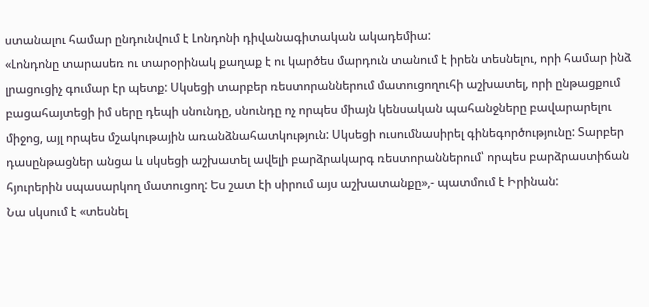ստանալու համար ընդունվում է Լոնդոնի դիվանագիտական ակադեմիա:
«Լոնդոնը տարասեռ ու տարօրինակ քաղաք է ու կարծես մարդուն տանում է իրեն տեսնելու, որի համար ինձ լրացուցիչ գումար էր պետք: Սկսեցի տարբեր ռեստորաններում մատուցողուհի աշխատել, որի ընթացքում բացահայտեցի իմ սերը դեպի սնունդը, սնունդը ոչ որպես միայն կենսական պահանջները բավարարելու միջոց, այլ որպես մշակութային առանձնահատկություն: Սկսեցի ուսումնասիրել գինեգործությունը: Տարբեր դասընթացներ անցա և սկսեցի աշխատել ավելի բարձրակարգ ռեստորաններում՝ որպես բարձրաստիճան հյուրերին սպասարկող մատուցող: Ես շատ էի սիրում այս աշխատանքը»,- պատմում է Իրինան:
Նա սկսում է «տեսնել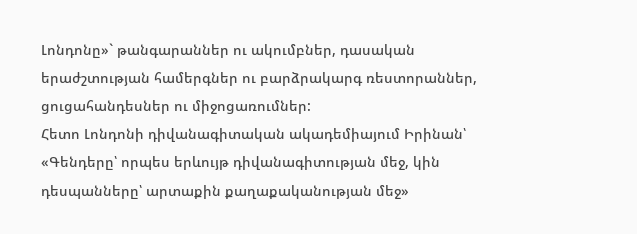Լոնդոնը»` թանգարաններ ու ակումբներ, դասական երաժշտության համերգներ ու բարձրակարգ ռեստորաններ, ցուցահանդեսներ ու միջոցառումներ:
Հետո Լոնդոնի դիվանագիտական ակադեմիայում Իրինան՝ «Գենդերը՝ որպես երևույթ դիվանագիտության մեջ, կին դեսպանները՝ արտաքին քաղաքականության մեջ»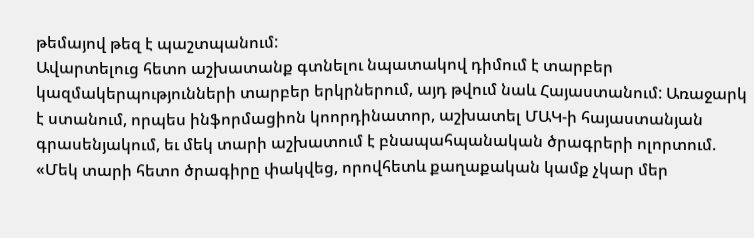թեմայով թեզ է պաշտպանում:
Ավարտելուց հետո աշխատանք գտնելու նպատակով դիմում է տարբեր կազմակերպությունների տարբեր երկրներում, այդ թվում նաև Հայաստանում: Առաջարկ է ստանում, որպես ինֆորմացիոն կոորդինատոր, աշխատել ՄԱԿ-ի հայաստանյան գրասենյակում, եւ մեկ տարի աշխատում է բնապահպանական ծրագրերի ոլորտում. «Մեկ տարի հետո ծրագիրը փակվեց, որովհետև քաղաքական կամք չկար մեր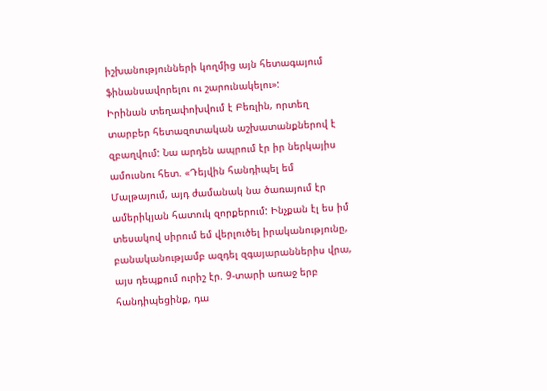իշխանությունների կողմից այն հետագայում ֆինանսավորելու ու շարունակելու»:
Իրինան տեղափոխվում է Բեռլին, որտեղ տարբեր հետազոտական աշխատանքներով է զբաղվում: Նա արդեն ապրում էր իր ներկայիս ամուսնու հետ. «Դեյվին հանդիպել եմ Մալթայում, այդ ժամանակ նա ծառայում էր ամերիկյան հատուկ զորքերում: Ինչքան էլ ես իմ տեսակով սիրում եմ վերլուծել իրականությունը, բանականությամբ ազդել զգայարաններիս վրա, այս դեպքում ուրիշ էր. 9-տարի առաջ երբ հանդիպեցինք, դա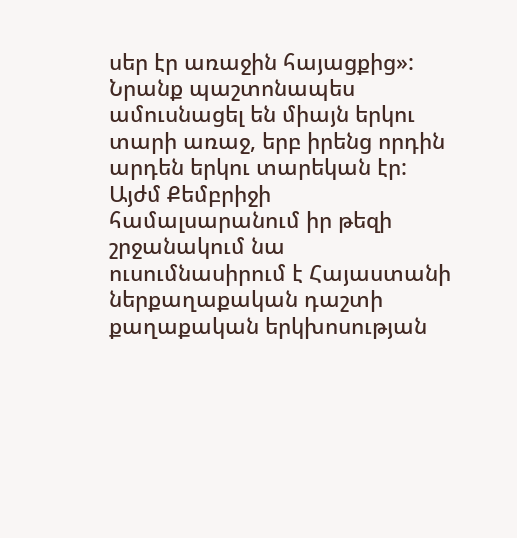սեր էր առաջին հայացքից»: Նրանք պաշտոնապես ամուսնացել են միայն երկու տարի առաջ, երբ իրենց որդին արդեն երկու տարեկան էր:
Այժմ Քեմբրիջի համալսարանում իր թեզի շրջանակում նա ուսումնասիրում է Հայաստանի ներքաղաքական դաշտի քաղաքական երկխոսության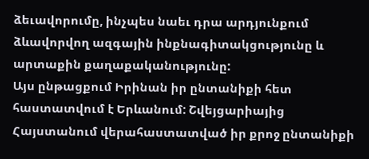ձեւավորումը, ինչպես նաեւ դրա արդյունքում ձևավորվող ազգային ինքնագիտակցությունը և արտաքին քաղաքականությունը:
Այս ընթացքում Իրինան իր ընտանիքի հետ հաստատվում է Երևանում: Շվեյցարիայից Հայստանում վերահաստատված իր քրոջ ընտանիքի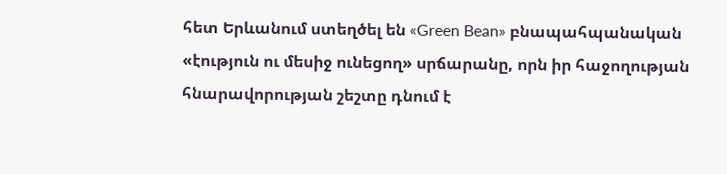հետ Երևանում ստեղծել են «Green Bean» բնապահպանական «էություն ու մեսիջ ունեցող» սրճարանը, որն իր հաջողության հնարավորության շեշտը դնում է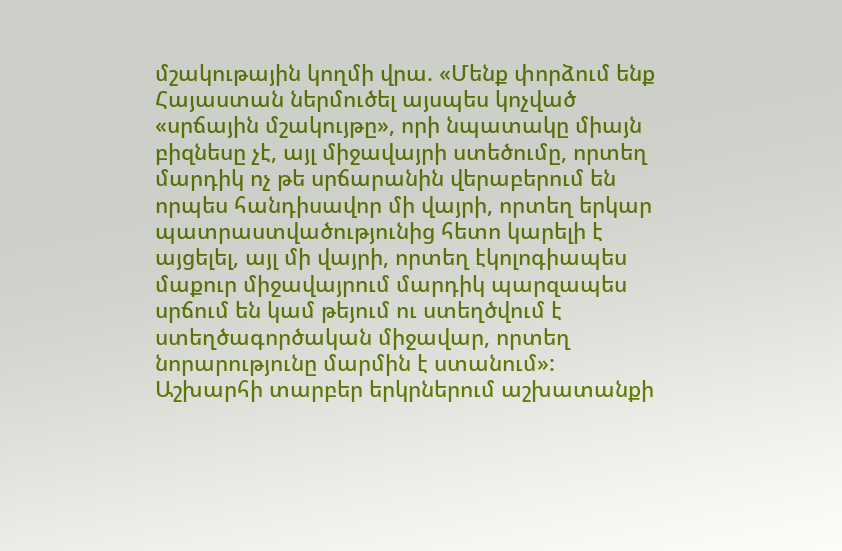մշակութային կողմի վրա. «Մենք փորձում ենք Հայաստան ներմուծել այսպես կոչված «սրճային մշակույթը», որի նպատակը միայն բիզնեսը չէ, այլ միջավայրի ստեծումը, որտեղ մարդիկ ոչ թե սրճարանին վերաբերում են որպես հանդիսավոր մի վայրի, որտեղ երկար պատրաստվածությունից հետո կարելի է այցելել, այլ մի վայրի, որտեղ էկոլոգիապես մաքուր միջավայրում մարդիկ պարզապես սրճում են կամ թեյում ու ստեղծվում է ստեղծագործական միջավար, որտեղ նորարությունը մարմին է ստանում»:
Աշխարհի տարբեր երկրներում աշխատանքի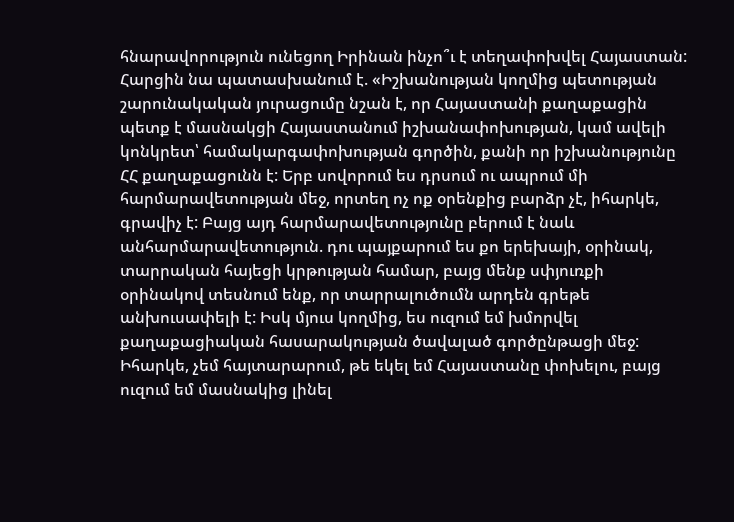հնարավորություն ունեցող Իրինան ինչո՞ւ է տեղափոխվել Հայաստան: Հարցին նա պատասխանում է. «Իշխանության կողմից պետության շարունակական յուրացումը նշան է, որ Հայաստանի քաղաքացին պետք է մասնակցի Հայաստանում իշխանափոխության, կամ ավելի կոնկրետ՝ համակարգափոխության գործին, քանի որ իշխանությունը ՀՀ քաղաքացունն է: Երբ սովորում ես դրսում ու ապրում մի հարմարավետության մեջ, որտեղ ոչ ոք օրենքից բարձր չէ, իհարկե, գրավիչ է: Բայց այդ հարմարավետությունը բերում է նաև անհարմարավետություն. դու պայքարում ես քո երեխայի, օրինակ, տարրական հայեցի կրթության համար, բայց մենք սփյուռքի օրինակով տեսնում ենք, որ տարրալուծումն արդեն գրեթե անխուսափելի է: Իսկ մյուս կողմից, ես ուզում եմ խմորվել քաղաքացիական հասարակության ծավալած գործընթացի մեջ: Իհարկե, չեմ հայտարարում, թե եկել եմ Հայաստանը փոխելու, բայց ուզում եմ մասնակից լինել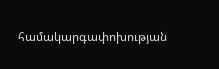համակարգափոխության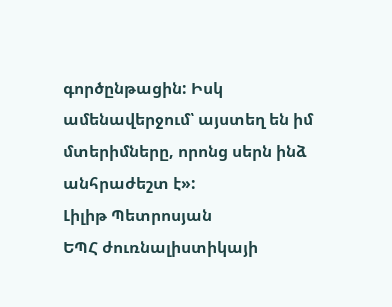գործընթացին: Իսկ ամենավերջում՝ այստեղ են իմ մտերիմները, որոնց սերն ինձ անհրաժեշտ է»:
Լիլիթ Պետրոսյան
ԵՊՀ ժուռնալիստիկայի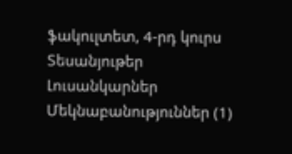ֆակուլտետ, 4-րդ կուրս
Տեսանյութեր
Լուսանկարներ
Մեկնաբանություններ (1)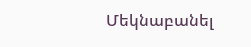Մեկնաբանել